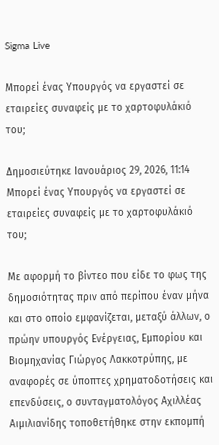Sigma Live

Μπορεί ένας Υπουργός να εργαστεί σε εταιρείες συναφείς με το χαρτοφυλάκιό του;

Δημοσιεύτηκε Ιανουάριος 29, 2026, 11:14
Μπορεί ένας Υπουργός να εργαστεί σε εταιρείες συναφείς με το χαρτοφυλάκιό του;

Με αφορμή το βίντεο που είδε το φως της δημοσιότητας πριν από περίπου έναν μήνα και στο οποίο εμφανίζεται, μεταξύ άλλων, ο πρώην υπουργός Ενέργειας, Εμπορίου και Βιομηχανίας Γιώργος Λακκοτρύπης, με αναφορές σε ύποπτες χρηματοδοτήσεις και επενδύσεις, ο συνταγματολόγος Αχιλλέας Αιμιλιανίδης τοποθετήθηκε στην εκπομπή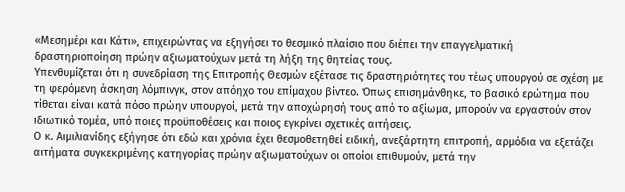«Μεσημέρι και Κάτι», επιχειρώντας να εξηγήσει το θεσμικό πλαίσιο που διέπει την επαγγελματική δραστηριοποίηση πρώην αξιωματούχων μετά τη λήξη της θητείας τους.
Υπενθυμίζεται ότι η συνεδρίαση της Επιτροπής Θεσμών εξέτασε τις δραστηριότητες του τέως υπουργού σε σχέση με τη φερόμενη άσκηση λόμπινγκ, στον απόηχο του επίμαχου βίντεο. Όπως επισημάνθηκε, το βασικό ερώτημα που τίθεται είναι κατά πόσο πρώην υπουργοί, μετά την αποχώρησή τους από το αξίωμα, μπορούν να εργαστούν στον ιδιωτικό τομέα, υπό ποιες προϋποθέσεις και ποιος εγκρίνει σχετικές αιτήσεις.
Ο κ. Αιμιλιανίδης εξήγησε ότι εδώ και χρόνια έχει θεσμοθετηθεί ειδική, ανεξάρτητη επιτροπή, αρμόδια να εξετάζει αιτήματα συγκεκριμένης κατηγορίας πρώην αξιωματούχων οι οποίοι επιθυμούν, μετά την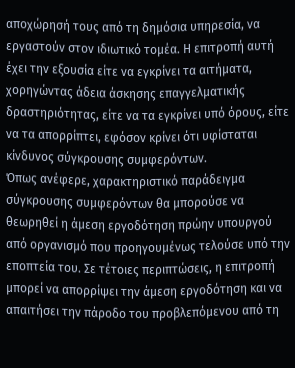αποχώρησή τους από τη δημόσια υπηρεσία, να εργαστούν στον ιδιωτικό τομέα. Η επιτροπή αυτή έχει την εξουσία είτε να εγκρίνει τα αιτήματα, χορηγώντας άδεια άσκησης επαγγελματικής δραστηριότητας, είτε να τα εγκρίνει υπό όρους, είτε να τα απορρίπτει, εφόσον κρίνει ότι υφίσταται κίνδυνος σύγκρουσης συμφερόντων.
Όπως ανέφερε, χαρακτηριστικό παράδειγμα σύγκρουσης συμφερόντων θα μπορούσε να θεωρηθεί η άμεση εργοδότηση πρώην υπουργού από οργανισμό που προηγουμένως τελούσε υπό την εποπτεία του. Σε τέτοιες περιπτώσεις, η επιτροπή μπορεί να απορρίψει την άμεση εργοδότηση και να απαιτήσει την πάροδο του προβλεπόμενου από τη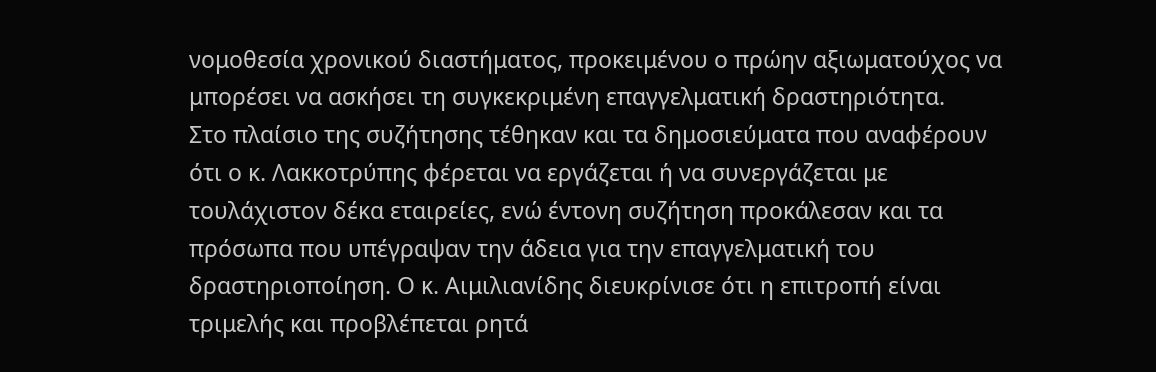νομοθεσία χρονικού διαστήματος, προκειμένου ο πρώην αξιωματούχος να μπορέσει να ασκήσει τη συγκεκριμένη επαγγελματική δραστηριότητα.
Στο πλαίσιο της συζήτησης τέθηκαν και τα δημοσιεύματα που αναφέρουν ότι ο κ. Λακκοτρύπης φέρεται να εργάζεται ή να συνεργάζεται με τουλάχιστον δέκα εταιρείες, ενώ έντονη συζήτηση προκάλεσαν και τα πρόσωπα που υπέγραψαν την άδεια για την επαγγελματική του δραστηριοποίηση. Ο κ. Αιμιλιανίδης διευκρίνισε ότι η επιτροπή είναι τριμελής και προβλέπεται ρητά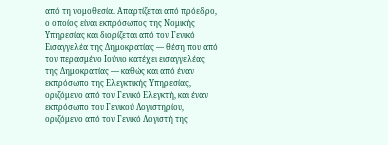από τη νομοθεσία. Απαρτίζεται από πρόεδρο, ο οποίος είναι εκπρόσωπος της Νομικής Υπηρεσίας και διορίζεται από τον Γενικό Εισαγγελέα της Δημοκρατίας — θέση που από τον περασμένο Ιούνιο κατέχει εισαγγελέας της Δημοκρατίας — καθώς και από έναν εκπρόσωπο της Ελεγκτικής Υπηρεσίας, οριζόμενο από τον Γενικό Ελεγκτή, και έναν εκπρόσωπο του Γενικού Λογιστηρίου, οριζόμενο από τον Γενικό Λογιστή της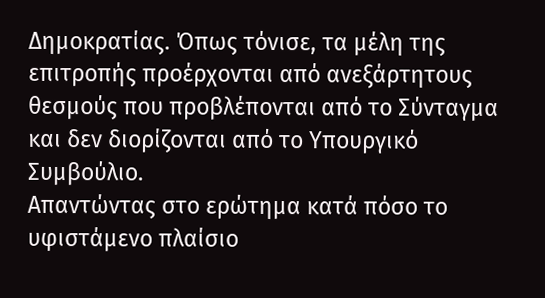Δημοκρατίας. Όπως τόνισε, τα μέλη της επιτροπής προέρχονται από ανεξάρτητους θεσμούς που προβλέπονται από το Σύνταγμα και δεν διορίζονται από το Υπουργικό Συμβούλιο.
Απαντώντας στο ερώτημα κατά πόσο το υφιστάμενο πλαίσιο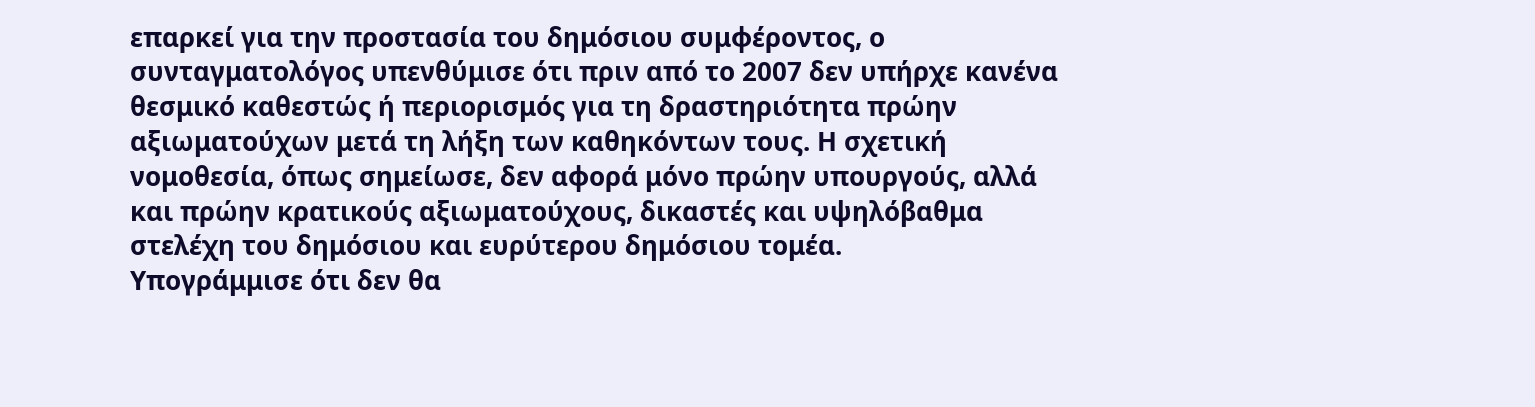επαρκεί για την προστασία του δημόσιου συμφέροντος, ο συνταγματολόγος υπενθύμισε ότι πριν από το 2007 δεν υπήρχε κανένα θεσμικό καθεστώς ή περιορισμός για τη δραστηριότητα πρώην αξιωματούχων μετά τη λήξη των καθηκόντων τους. Η σχετική νομοθεσία, όπως σημείωσε, δεν αφορά μόνο πρώην υπουργούς, αλλά και πρώην κρατικούς αξιωματούχους, δικαστές και υψηλόβαθμα στελέχη του δημόσιου και ευρύτερου δημόσιου τομέα.
Υπογράμμισε ότι δεν θα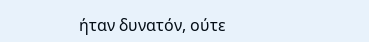ήταν δυνατόν, ούτε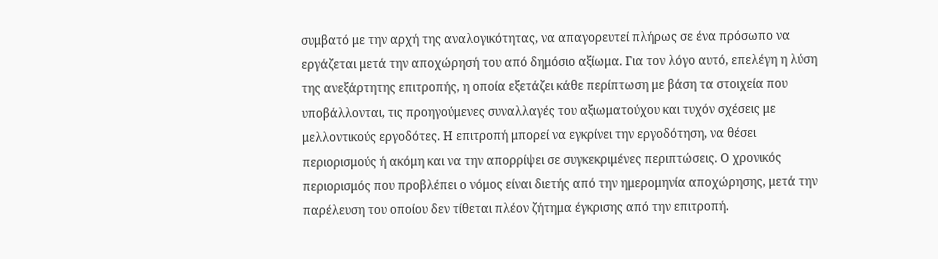συμβατό με την αρχή της αναλογικότητας, να απαγορευτεί πλήρως σε ένα πρόσωπο να εργάζεται μετά την αποχώρησή του από δημόσιο αξίωμα. Για τον λόγο αυτό, επελέγη η λύση της ανεξάρτητης επιτροπής, η οποία εξετάζει κάθε περίπτωση με βάση τα στοιχεία που υποβάλλονται, τις προηγούμενες συναλλαγές του αξιωματούχου και τυχόν σχέσεις με μελλοντικούς εργοδότες. Η επιτροπή μπορεί να εγκρίνει την εργοδότηση, να θέσει περιορισμούς ή ακόμη και να την απορρίψει σε συγκεκριμένες περιπτώσεις. Ο χρονικός περιορισμός που προβλέπει ο νόμος είναι διετής από την ημερομηνία αποχώρησης, μετά την παρέλευση του οποίου δεν τίθεται πλέον ζήτημα έγκρισης από την επιτροπή.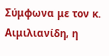Σύμφωνα με τον κ. Αιμιλιανίδη, η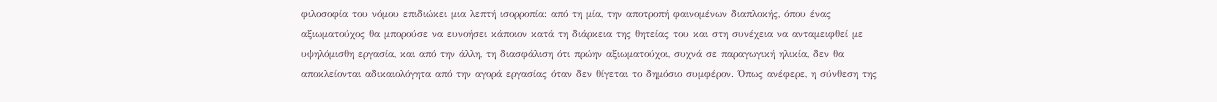φιλοσοφία του νόμου επιδιώκει μια λεπτή ισορροπία: από τη μία, την αποτροπή φαινομένων διαπλοκής, όπου ένας αξιωματούχος θα μπορούσε να ευνοήσει κάποιον κατά τη διάρκεια της θητείας του και στη συνέχεια να ανταμειφθεί με υψηλόμισθη εργασία, και από την άλλη, τη διασφάλιση ότι πρώην αξιωματούχοι, συχνά σε παραγωγική ηλικία, δεν θα αποκλείονται αδικαιολόγητα από την αγορά εργασίας όταν δεν θίγεται το δημόσιο συμφέρον. Όπως ανέφερε, η σύνθεση της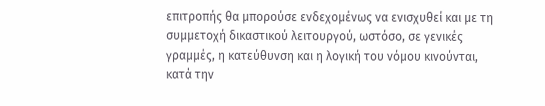επιτροπής θα μπορούσε ενδεχομένως να ενισχυθεί και με τη συμμετοχή δικαστικού λειτουργού, ωστόσο, σε γενικές γραμμές, η κατεύθυνση και η λογική του νόμου κινούνται, κατά την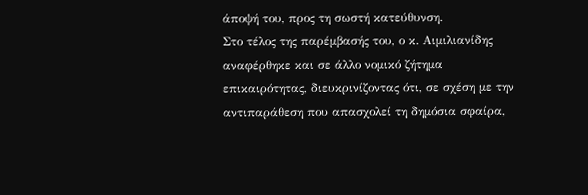άποψή του, προς τη σωστή κατεύθυνση.
Στο τέλος της παρέμβασής του, ο κ. Αιμιλιανίδης αναφέρθηκε και σε άλλο νομικό ζήτημα επικαιρότητας, διευκρινίζοντας ότι, σε σχέση με την αντιπαράθεση που απασχολεί τη δημόσια σφαίρα,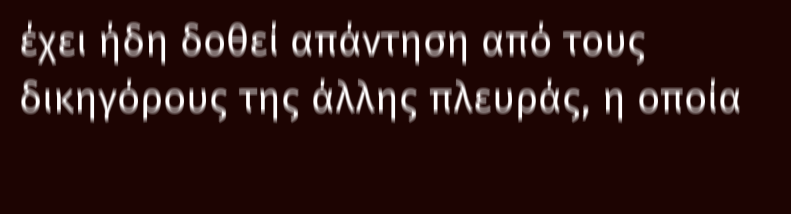έχει ήδη δοθεί απάντηση από τους δικηγόρους της άλλης πλευράς, η οποία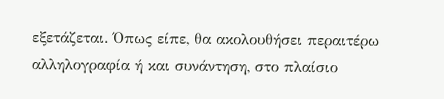εξετάζεται. Όπως είπε, θα ακολουθήσει περαιτέρω αλληλογραφία ή και συνάντηση, στο πλαίσιο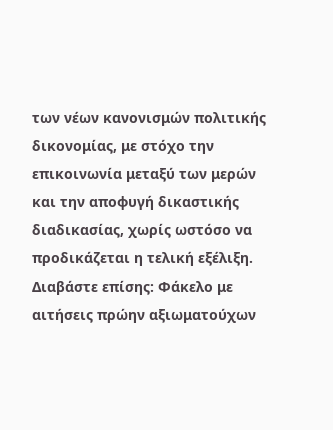των νέων κανονισμών πολιτικής δικονομίας, με στόχο την επικοινωνία μεταξύ των μερών και την αποφυγή δικαστικής διαδικασίας, χωρίς ωστόσο να προδικάζεται η τελική εξέλιξη.
Διαβάστε επίσης: Φάκελο με αιτήσεις πρώην αξιωματούχων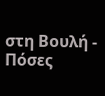στη Βουλή - Πόσες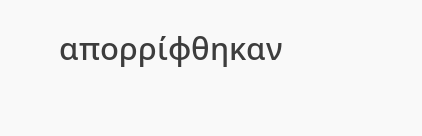απορρίφθηκαν